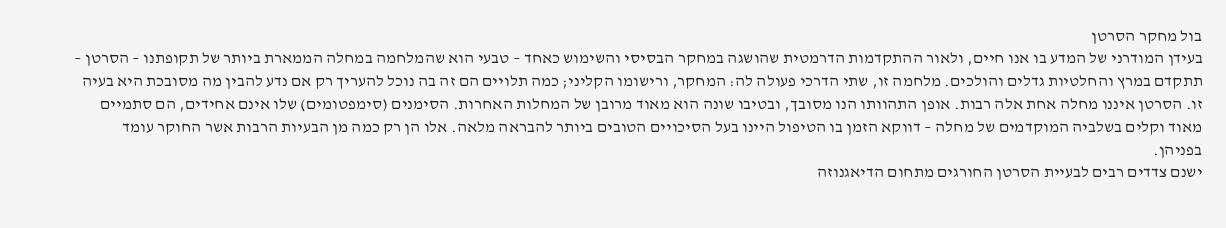בול מחקר הסרטן
בעידן המודרני של המדע בו אנו חיים, ולאור ההתקדמות הדרמטית שהושגה במחקר הבסיסי והשימוש כאחד – טבעי הוא שהמלחמה במחלה הממארת ביותר של תקופתנו – הסרטן – תתקדם במרץ והחלטיות גדלים והולכים. מלחמה זו, שתי הדרכי פעולה לה: המחקר, ורישומו הקליני; כמה תלויים הם זה בה נוכל להעריך רק אם נדע להבין מה מסובכת היא בעיה זו. הסרטן איננו מחלה אחת אלה רבות. אופן התהוותו הנו מסובך, ובטיבו שונה הוא מאוד מרובן של המחלות האחרות. הסימנים (סימפטומים) שלו אינם אחידים, הם סתמיים מאוד וקלים בשלביה המוקדמים של מחלה – דווקא הזמן בו הטיפול היינו בעל הסיכויים הטובים ביותר להבראה מלאה. אלו הן רק כמה מן הבעיות הרבות אשר החוקר עומד בפניהן.
ישנם צדדים רבים לבעיית הסרטן החורגים מתחום הדיאגנוזה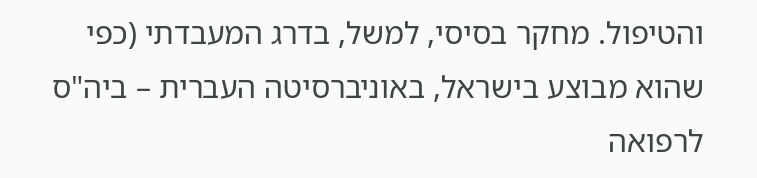והטיפול. מחקר בסיסי, למשל, בדרג המעבדתי (כפי שהוא מבוצע בישראל, באוניברסיטה העברית – ביה"ס לרפואה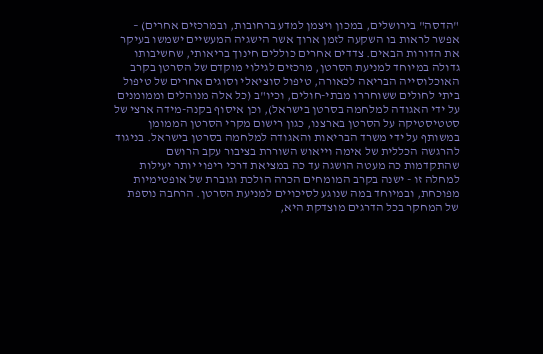"הדסה" בירושלים, במכון ויצמן למדע ברחובות, ובמרכזים אחרים) – אפשר לראות בו השקעה לזמן ארוך אשר הישגיה המעשיים ישמשו בעיקר את הדורות הבאים. צדדים אחרים כוללים חינוך בריאותי, שחשיבותו גדולה במיוחד למניעת הסרטן, מרכזים לגילוי מוקדם של הסרטן בקרב האוכלוסייה הבריאה לכאורה, טיפול סוציאלי וסוגים אחרים של טיפול ביתי לחולים ששוחררו מבתי-חולים, וכיו"ב (כל אלה מנוהלים וממומנים על ידי האגודה למלחמה בסרטן בישראל), וכן איסוף בקנה-מידה ארצי של סטטיסטיקה על הסרטן בארצנו, כגון רישום מקרי הסרטן הממומן במשותף על ידי משרד הבריאות והאגודה למלחמה בסרטן בישראל. בניגוד להרגשה הכללית של אימה וייאוש השוררת בציבור עקב הרושם שהתקדמות כה מעטה הושגה עד כה במציאת דרכי ריפוי יותר יעילות למחלה זו - ישנה בקרב המומחים הכרה הולכת וגוברת של אופטימיות מפוכחת, ובמיוחד במה שנוגע לסיכויים למניעת הסרטן. הרחבה נוספת של המחקר בכל הדרגים מוצדקת היא,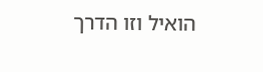הואיל וזו הדרך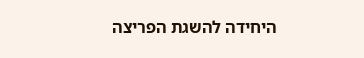היחידה להשגת הפריצה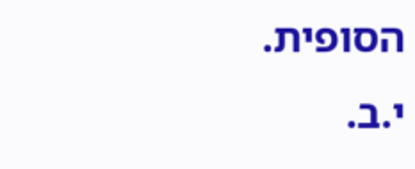הסופית.
י.ב.